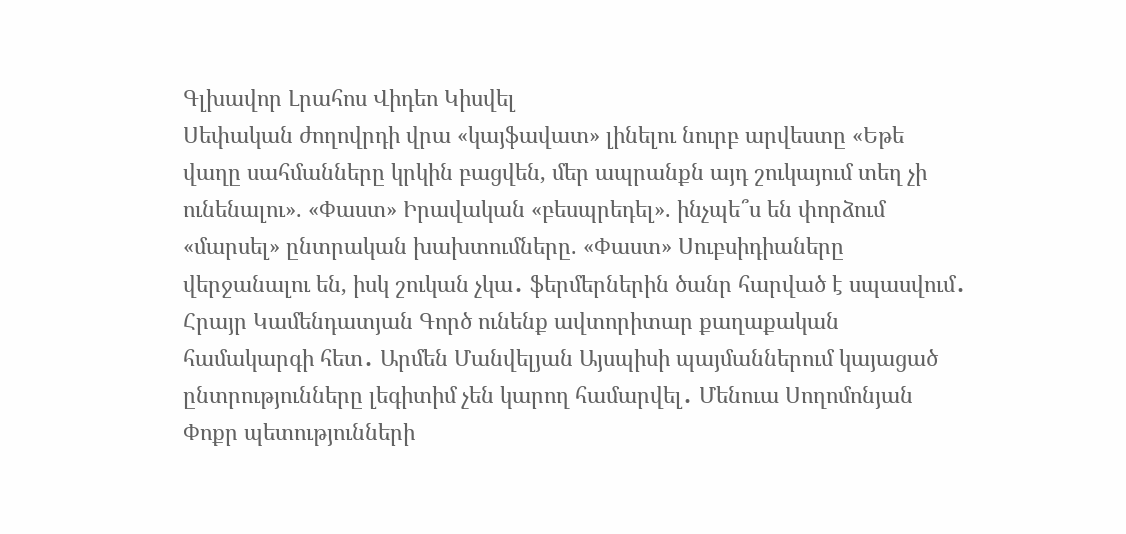Գլխավոր Լրահոս Վիդեո Կիսվել
Սեփական ժողովրդի վրա «կայֆավատ» լինելու նուրբ արվեստը «Եթե վաղը սահմանները կրկին բացվեն, մեր ապրանքն այդ շուկայում տեղ չի ունենալու». «Փաստ» Իրավական «բեսպրեդել». ինչպե՞ս են փորձում «մարսել» ընտրական խախտումները. «Փաստ» Սուբսիդիաները վերջանալու են, իսկ շուկան չկա․ ֆերմերներին ծանր հարված է սպասվում․ Հրայր Կամենդատյան Գործ ունենք ավտորիտար քաղաքական համակարգի հետ․ Արմեն Մանվելյան Այսպիսի պայմաններում կայացած ընտրությունները լեգիտիմ չեն կարող համարվել․ Մենուա Սողոմոնյան Փոքր պետությունների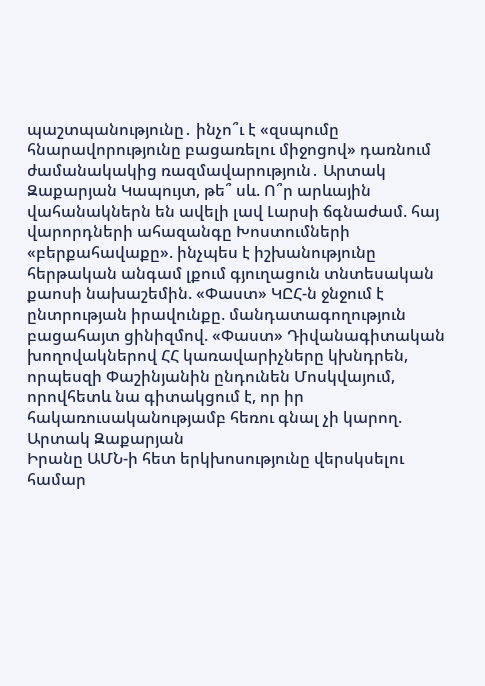պաշտպանությունը․ ինչո՞ւ է «զսպումը հնարավորությունը բացառելու միջոցով» դառնում ժամանակակից ռազմավարություն․ Արտակ Զաքարյան Կապույտ, թե՞ սև. Ո՞ր արևային վահանակներն են ավելի լավ Լարսի ճգնաժամ. հայ վարորդների ահազանգը Խոստումների «բերքահավաքը». ինչպես է իշխանությունը հերթական անգամ լքում գյուղացուն տնտեսական քաոսի նախաշեմին. «Փաստ» ԿԸՀ-ն ջնջում է ընտրության իրավունքը. մանդատագողություն բացահայտ ցինիզմով. «Փաստ» Դիվանագիտական խողովակներով ՀՀ կառավարիչները կխնդրեն, որպեսզի Փաշինյանին ընդունեն Մոսկվայում, որովհետև նա գիտակցում է, որ իր հակառուսականությամբ հեռու գնալ չի կարող. Արտակ Զաքարյան
Իրանը ԱՄՆ-ի հետ երկխոսությունը վերսկսելու համար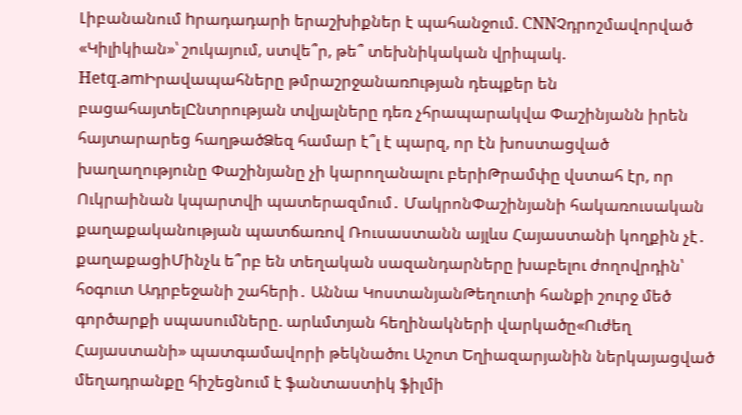Լիբանանում hրադադարի երաշխիքներ է պահանջում. CNNՉդրոշմավորված «Կիլիկիան»՝ շուկայում, ստվե՞ր, թե՞ տեխնիկական վրիպակ. Hetq.amԻրավապահները թմրաշրջանառnւթյան դեպքեր են բացահայտելԸնտրության տվյալները դեռ չհրապարակվա Փաշինյանն իրեն հայտարարեց հաղթածՁեզ համար է՞լ է պարզ, որ էն խոստացված խաղաղությունը Փաշինյանը չի կարողանալու բերիԹրամփը վստահ էր, որ Ուկրաինան կպարտվի պատերազմում․ ՄակրոնՓաշինյանի հակառուսական քաղաքականության պատճառով Ռուսաստանն այլևս Հայաստանի կողքին չէ․ քաղաքացիՄինչև ե՞րբ են տեղական սազանդարները խաբելու ժողովրդին՝ հօգուտ Ադրբեջանի շահերի․ Աննա ԿոստանյանԹեղուտի հանքի շուրջ մեծ գործարքի սպասումները. արևմտյան հեղինակների վարկածը«Ուժեղ Հայաստանի» պատգամավորի թեկնածու Աշոտ Եղիազարյանին ներկայացված մեղադրանքը հիշեցնում է ֆանտաստիկ ֆիլմի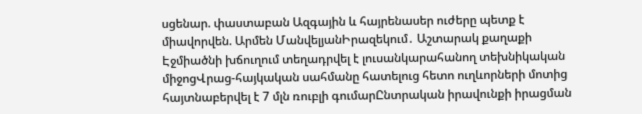սցենար. փաստաբան Ազգային և հայրենասեր ուժերը պետք է միավորվեն. Արմեն ՄանվելյանԻրազեկում․ Աշտարակ քաղաքի Էջմիածնի խճուղում տեղադրվել է լուսանկարահանող տեխնիկական միջոցՎրաց-հայկական սահմանը հատելուց հետո ուղևորների մոտից հայտնաբերվել է 7 մլն ռուբլի գումարԸնտրական իրավունքի իրացման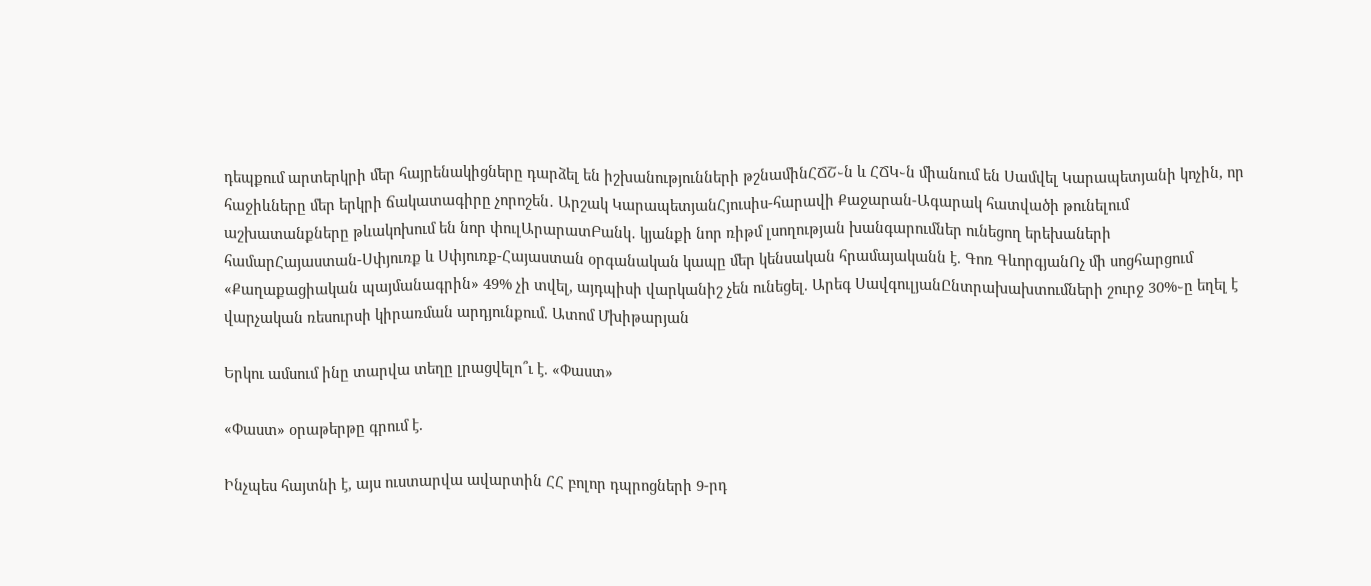դեպքում արտերկրի մեր հայրենակիցները դարձել են իշխանությունների թշնամինՀՃՇ֊ն և ՀՃԿ֊ն միանում են Սամվել Կարապետյանի կոչին, որ հաջիևները մեր երկրի ճակատագիրը չորոշեն․ Արշակ ԿարապետյանՀյուսիս-հարավի Քաջարան-Ագարակ հատվածի թունելում աշխատանքները թևակոխում են նոր փուլԱրարատԲանկ․ կյանքի նոր ռիթմ լսողության խանգարումներ ունեցող երեխաների համարՀայաստան-Սփյուռք և Սփյուռք-Հայաստան օրգանական կապը մեր կենսական հրամայականն է. Գոռ ԳևորգյանՈչ մի սոցհարցում «Քաղաքացիական պայմանագրին» 49% չի տվել, այդպիսի վարկանիշ չեն ունեցել. Արեգ ՍավգուլյանԸնտրախախտումների շուրջ 30%֊ը եղել է վարչական ռեսուրսի կիրառման արդյունքում. Ատոմ Մխիթարյան

Երկու ամսում ինը տարվա տեղը լրացվելո՞ւ է. «Փաստ»

«Փաստ» օրաթերթը գրում է.

Ինչպես հայտնի է, այս ուստարվա ավարտին ՀՀ բոլոր դպրոցների 9-րդ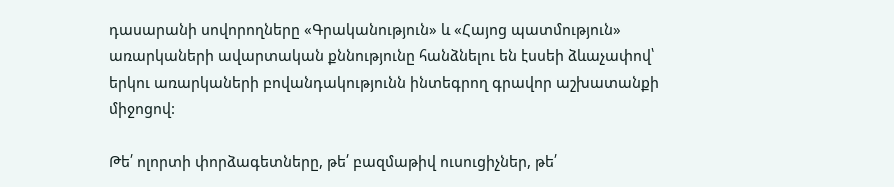դասարանի սովորողները «Գրականություն» և «Հայոց պատմություն» առարկաների ավարտական քննությունը հանձնելու են էսսեի ձևաչափով՝ երկու առարկաների բովանդակությունն ինտեգրող գրավոր աշխատանքի միջոցով:

Թե՛ ոլորտի փորձագետները, թե՛ բազմաթիվ ուսուցիչներ, թե՛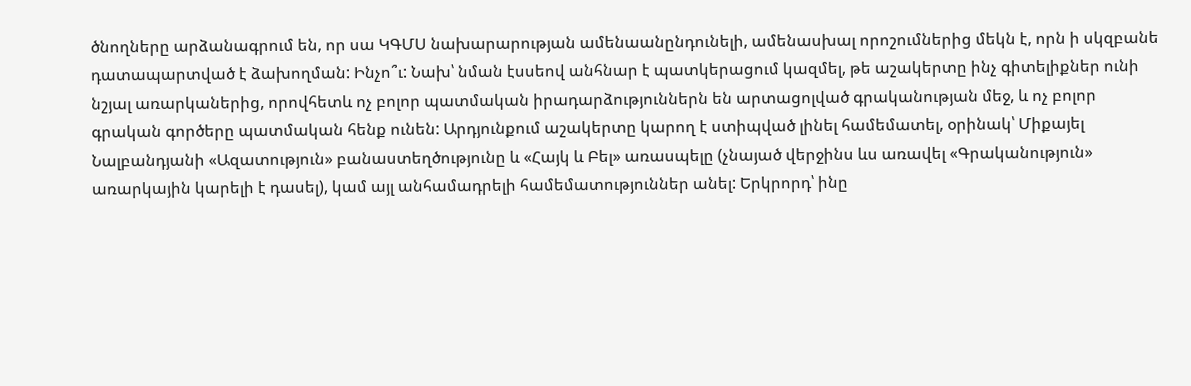ծնողները արձանագրում են, որ սա ԿԳՄՍ նախարարության ամենաանընդունելի, ամենասխալ որոշումներից մեկն է, որն ի սկզբանե դատապարտված է ձախողման: Ինչո՞ւ: Նախ՝ նման էսսեով անհնար է պատկերացում կազմել, թե աշակերտը ինչ գիտելիքներ ունի նշյալ առարկաներից, որովհետև ոչ բոլոր պատմական իրադարձություններն են արտացոլված գրականության մեջ, և ոչ բոլոր գրական գործերը պատմական հենք ունեն: Արդյունքում աշակերտը կարող է ստիպված լինել համեմատել, օրինակ՝ Միքայել Նալբանդյանի «Ազատություն» բանաստեղծությունը և «Հայկ և Բել» առասպելը (չնայած վերջինս ևս առավել «Գրականություն» առարկային կարելի է դասել), կամ այլ անհամադրելի համեմատություններ անել: Երկրորդ՝ ինը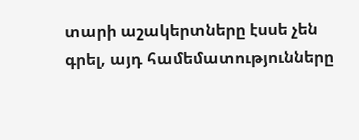տարի աշակերտները էսսե չեն գրել, այդ համեմատությունները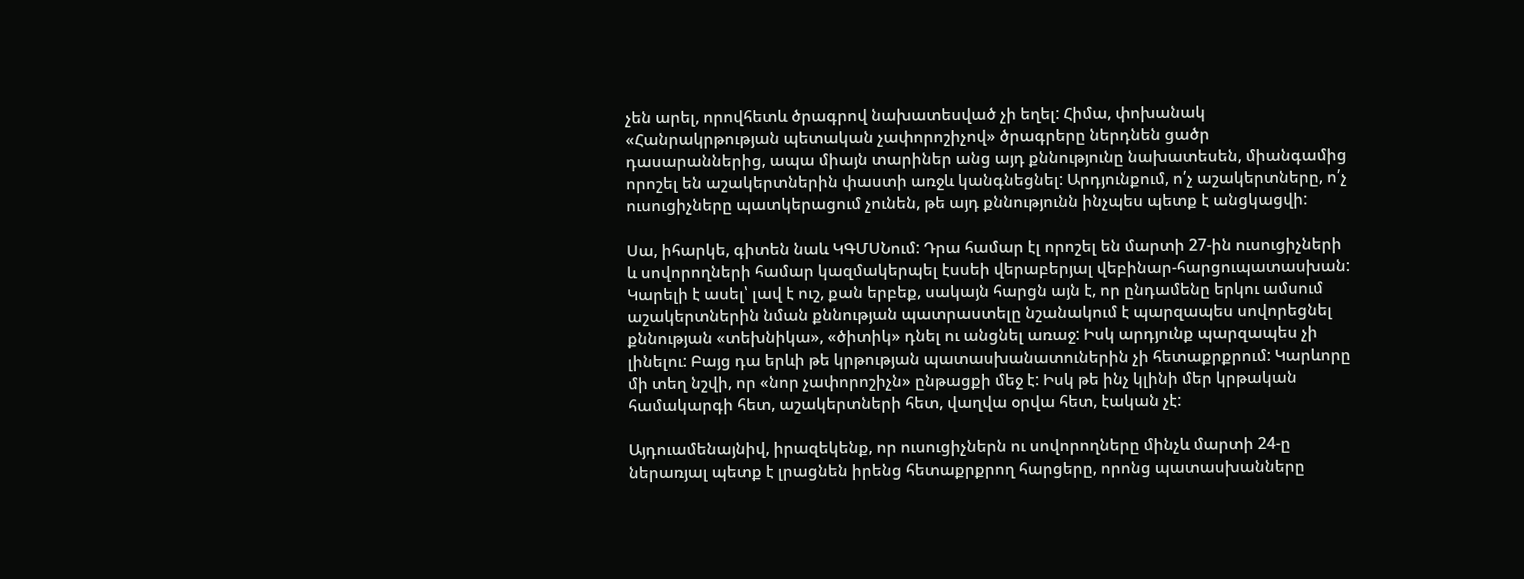չեն արել, որովհետև ծրագրով նախատեսված չի եղել: Հիմա, փոխանակ «Հանրակրթության պետական չափորոշիչով» ծրագրերը ներդնեն ցածր դասարաններից, ապա միայն տարիներ անց այդ քննությունը նախատեսեն, միանգամից որոշել են աշակերտներին փաստի առջև կանգնեցնել: Արդյունքում, ո՛չ աշակերտները, ո՛չ ուսուցիչները պատկերացում չունեն, թե այդ քննությունն ինչպես պետք է անցկացվի:

Սա, իհարկե, գիտեն նաև ԿԳՄՍՆում: Դրա համար էլ որոշել են մարտի 27-ին ուսուցիչների և սովորողների համար կազմակերպել էսսեի վերաբերյալ վեբինար-հարցուպատասխան: Կարելի է ասել՝ լավ է ուշ, քան երբեք, սակայն հարցն այն է, որ ընդամենը երկու ամսում աշակերտներին նման քննության պատրաստելը նշանակում է պարզապես սովորեցնել քննության «տեխնիկա», «ծիտիկ» դնել ու անցնել առաջ: Իսկ արդյունք պարզապես չի լինելու: Բայց դա երևի թե կրթության պատասխանատուներին չի հետաքրքրում: Կարևորը մի տեղ նշվի, որ «նոր չափորոշիչն» ընթացքի մեջ է: Իսկ թե ինչ կլինի մեր կրթական համակարգի հետ, աշակերտների հետ, վաղվա օրվա հետ, էական չէ:

Այդուամենայնիվ, իրազեկենք, որ ուսուցիչներն ու սովորողները մինչև մարտի 24-ը ներառյալ պետք է լրացնեն իրենց հետաքրքրող հարցերը, որոնց պատասխանները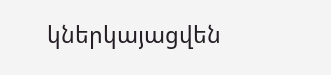կներկայացվեն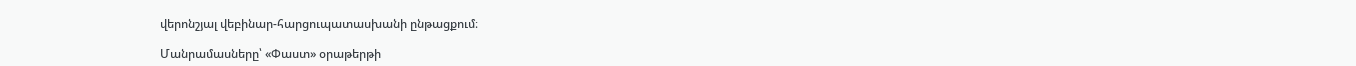վերոնշյալ վեբինար-հարցուպատասխանի ընթացքում։

Մանրամասները՝ «Փաստ» օրաթերթի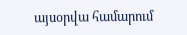այսօրվա համարում